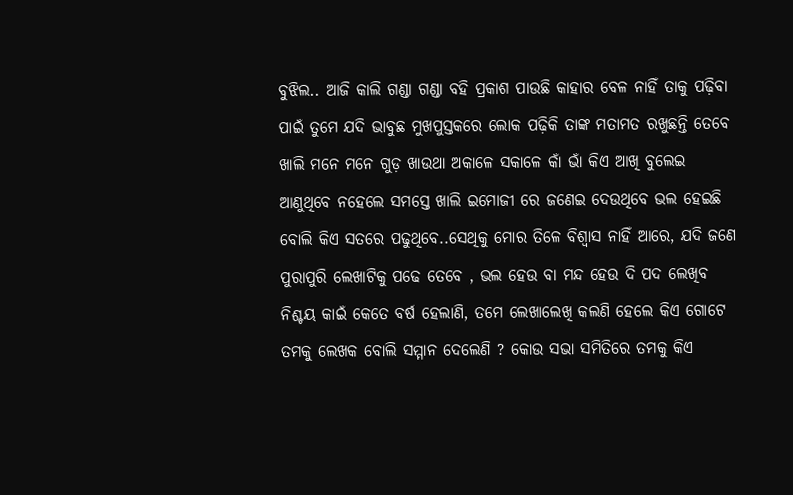ବୁଝିଲ.. ଆଜି କାଲି ଗଣ୍ଡା ଗଣ୍ଡା ବହି ପ୍ରକାଶ ପାଉଛି କାହାର ବେଳ ନାହିଁ ତାକୁ ପଢ଼ିବା ପାଇଁ ତୁମେ ଯଦି ଭାବୁଛ ମୁଖପୁସ୍ତକରେ ଲୋକ ପଢ଼ିକି ତାଙ୍କ ମତାମତ ରଖୁଛନ୍ତି ତେବେ ଖାଲି ମନେ ମନେ ଗୁଡ଼ ଖାଉଥା ଅକାଳେ ସକାଳେ କାଁ ଭାଁ କିଏ ଆଖି ବୁଲେଇ ଆଣୁଥିବେ ନହେଲେ ସମସ୍ତେ ଖାଲି ଇମୋଜୀ ରେ ଜଣେଇ ଦେଉଥିବେ ଭଲ ହେଇଛି ବୋଲି କିଏ ସତରେ ପଢୁଥିବେ..ସେଥିକୁ ମୋର ତିଳେ ବିଶ୍ୱାସ ନାହିଁ ଆରେ, ଯଦି ଜଣେ ପୁରାପୁରି ଲେଖାଟିକୁ ପଢେ ତେବେ , ଭଲ ହେଉ ବା ମନ୍ଦ ହେଉ ଦି ପଦ ଲେଖିବ ନିଶ୍ଚୟ କାଇଁ କେତେ ବର୍ଷ ହେଲାଣି, ତମେ ଲେଖାଲେଖି କଲଣି ହେଲେ କିଏ ଗୋଟେ ତମକୁ ଲେଖକ ବୋଲି ସମ୍ମାନ ଦେଲେଣି ? କୋଉ ସଭା ସମିତିରେ ତମକୁ କିଏ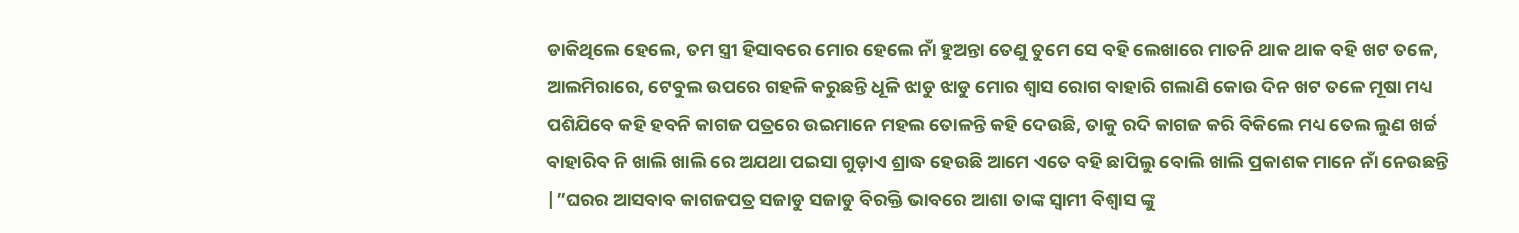ଡାକିଥିଲେ ହେଲେ, ତମ ସ୍ତ୍ରୀ ହିସାବରେ ମୋର ହେଲେ ନାଁ ହୁଅନ୍ତା ତେଣୁ ତୁମେ ସେ ବହି ଲେଖାରେ ମାତନି ଥାକ ଥାକ ବହି ଖଟ ତଳେ, ଆଲମିରାରେ, ଟେବୁଲ ଉପରେ ଗହଳି କରୁଛନ୍ତି ଧୂଳି ଝାଡୁ ଝାଡୁ ମୋର ଶ୍ୱାସ ରୋଗ ବାହାରି ଗଲାଣି କୋଉ ଦିନ ଖଟ ତଳେ ମୂଷା ମଧ୍ୟ ପଶିଯିବେ କହି ହବନି କାଗଜ ପତ୍ରରେ ଉଇମାନେ ମହଲ ତୋଳନ୍ତି କହି ଦେଉଛି, ତାକୁ ରଦି କାଗଜ କରି ବିକିଲେ ମଧ୍ୟ ତେଲ ଲୁଣ ଖର୍ଚ୍ଚ ବାହାରିବ ନି ଖାଲି ଖାଲି ରେ ଅଯଥା ପଇସା ଗୁଡ଼ାଏ ଶ୍ରାଦ୍ଧ ହେଉଛି ଆମେ ଏତେ ବହି ଛାପିଲୁ ବୋଲି ଖାଲି ପ୍ରକାଶକ ମାନେ ନାଁ ନେଉଛନ୍ତି |”ଘରର ଆସବାବ କାଗଜପତ୍ର ସଜାଡୁ ସଜାଡୁ ବିରକ୍ତି ଭାବରେ ଆଶା ତାଙ୍କ ସ୍ୱାମୀ ବିଶ୍ୱାସ ଙ୍କୁ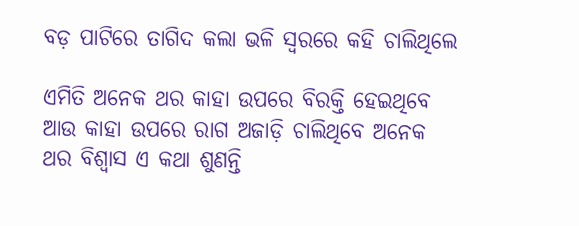ବଡ଼ ପାଟିରେ ତାଗିଦ କଲା ଭଳି ସ୍ୱରରେ କହି ଚାଲିଥିଲେ

ଏମିତି ଅନେକ ଥର କାହା ଉପରେ ବିରକ୍ତି ହେଇଥିବେ ଆଉ କାହା ଉପରେ ରାଗ ଅଜାଡ଼ି ଚାଲିଥିବେ ଅନେକ ଥର ବିଶ୍ୱାସ ଏ କଥା ଶୁଣନ୍ତି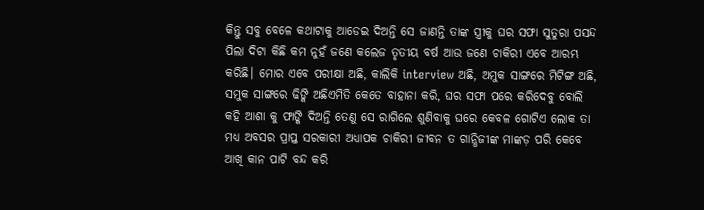କିନ୍ତୁ ସବୁ ବେଳେ କଥାଟାକୁ ଆଡେଇ ଦିଅନ୍ତି ସେ ଜାଣନ୍ତି ତାଙ୍କ ସ୍ତ୍ରୀକୁ ଘର ସଫା ସୁତୁରା ପସନ୍ଦ ପିଲା ଦିଟା କିଛି କମ ନୁହଁ ଜଣେ କଲେଜ ତୃତୀୟ ବର୍ଷ ଆଉ ଜଣେ ଚାକିରୀ ଏବେ ଆରମ୍ଭ କରିଛି। ମୋର ଏବେ ପରୀକ୍ଷା ଅଛି, କାଲିକି interview ଅଛି, ଅମୁକ ସାଙ୍ଗରେ ମିଟିଙ୍ଗ ଅଛି, ସମୁକ ସାଙ୍ଗରେ ଢିଙ୍କି ଅଛିଏମିତି କେତେ ବାହାନା କରି, ଘର ସଫା ପରେ କରିଦେବୁ ବୋଲି କହି ଆଶା କୁ ଫାଙ୍କି ଦିଅନ୍ତି ତେଣୁ ସେ ରାଗିଲେ ଶୁଣିବାକୁ ଘରେ କେବଳ ଗୋଟିଏ ଲୋକ ତା ମଧ୍ୟ ଅବସର ପ୍ରାପ୍ତ ସରକାରୀ ଅଧ୍ୟାପକ ଚାକିରୀ ଜୀବନ ତ ଗାନ୍ଧିଜୀଙ୍କ ମାଙ୍କଡ଼ ପରି କେବେ ଆଖି କାନ ପାଟି ବନ୍ଦ କରି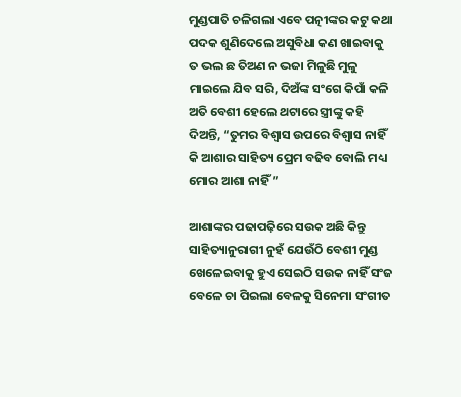ମୁଣ୍ଡପାତି ଚଳିଗଲା ଏବେ ପତ୍ନୀଙ୍କର କଟୁ କଥା ପଦକ ଶୁଣିଦେଲେ ଅସୁବିଧା କଣ ଖାଇବାକୁ ତ ଭଲ ଛ ତିଅଣ ନ ଭଜା ମିଳୁଛି ମୁଳୁ ମାଇଲେ ଯିବ ସରି, ଦିଅଁଙ୍କ ସଂଗେ କିପାଁ କଳି ଅତି ବେଶୀ ହେଲେ ଥଟାରେ ସ୍ତ୍ରୀଙ୍କୁ କହି ଦିଅନ୍ତି, “ତୁମର ବିଶ୍ୱାସ ଉପରେ ବିଶ୍ୱାସ ନାହିଁ କି ଆଶାର ସାହିତ୍ୟ ପ୍ରେମ ବଢିବ ବୋଲି ମଧ୍ୟ ମୋର ଆଶା ନାହିଁ ”

ଆଶାଙ୍କର ପଢାପଢ଼ିରେ ସଉକ ଅଛି କିନ୍ତୁ ସାହିତ୍ୟାନୁରାଗୀ ନୁହଁ ଯେଉଁଠି ବେଶୀ ମୁଣ୍ଡ ଖେଳେଇବାକୁ ହୁଏ ସେଇଠି ସଉକ ନାହିଁ ସଂଜ ବେଳେ ଚା ପିଇଲା ବେଳକୁ ସିନେମା ସଂଗୀତ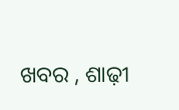ଖବର , ଶାଢ଼ୀ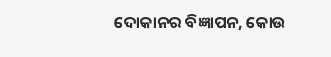ଦୋକାନର ବିଜ୍ଞାପନ, କୋଉ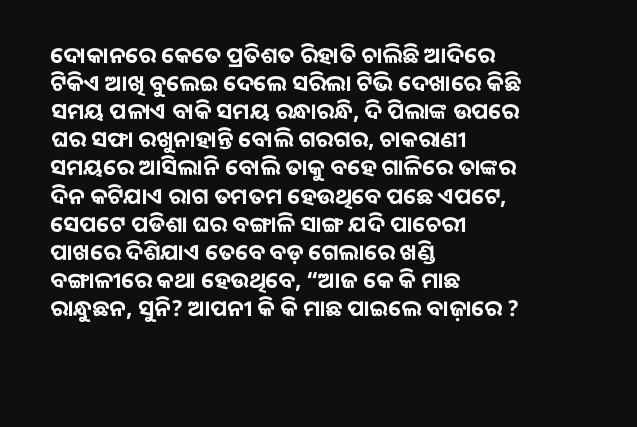ଦୋକାନରେ କେତେ ପ୍ରତିଶତ ରିହାତି ଚାଲିଛି ଆଦିରେ ଟିକିଏ ଆଖି ବୁଲେଇ ଦେଲେ ସରିଲା ଟିଭି ଦେଖାରେ କିଛି ସମୟ ପଳାଏ ବାକି ସମୟ ରନ୍ଧାରନ୍ଧି, ଦି ପିଲାଙ୍କ ଉପରେ ଘର ସଫା ରଖୁନାହାନ୍ତି ବୋଲି ଗରଗର, ଚାକରାଣୀ ସମୟରେ ଆସିଲାନି ବୋଲି ତାକୁ ବହେ ଗାଳିରେ ତାଙ୍କର ଦିନ କଟିଯାଏ ରାଗ ତମତମ ହେଉଥିବେ ପଛେ ଏପଟେ, ସେପଟେ ପଡିଶା ଘର ବଙ୍ଗାଳି ସାଙ୍ଗ ଯଦି ପାଚେରୀ ପାଖରେ ଦିଶିଯାଏ ତେବେ ବଡ଼ ଗେଲାରେ ଖଣ୍ଡି ବଙ୍ଗାଳୀରେ କଥା ହେଉଥିବେ, “ଆଜ କେ କି ମାଛ ରାନ୍ଧୁଛନ, ସୁନି? ଆପନୀ କି କି ମାଛ ପାଇଲେ ବାଜ଼ାରେ ?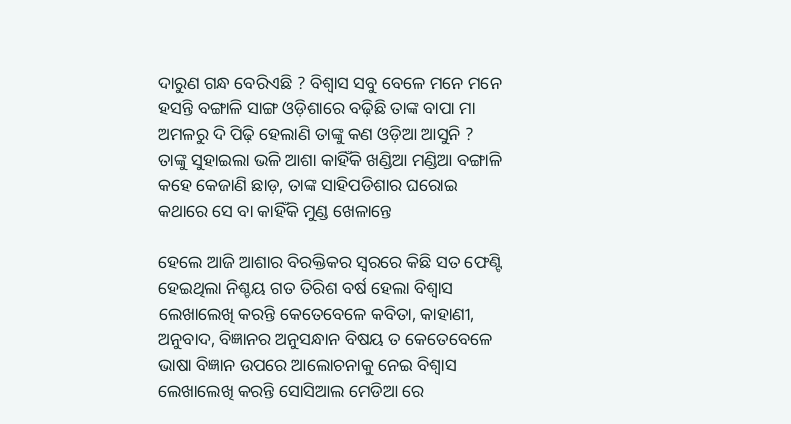ଦାରୁଣ ଗନ୍ଧ ବେରିଏଛି ? ବିଶ୍ୱାସ ସବୁ ବେଳେ ମନେ ମନେ ହସନ୍ତି ବଙ୍ଗାଳି ସାଙ୍ଗ ଓଡ଼ିଶାରେ ବଢ଼ିଛି ତାଙ୍କ ବାପା ମା ଅମଳରୁ ଦି ପିଢ଼ି ହେଲାଣି ତାଙ୍କୁ କଣ ଓଡ଼ିଆ ଆସୁନି ? ତାଙ୍କୁ ସୁହାଇଲା ଭଳି ଆଶା କାହିଁକି ଖଣ୍ଡିଆ ମଣ୍ଡିଆ ବଙ୍ଗାଳି କହେ କେଜାଣି ଛାଡ଼, ତାଙ୍କ ସାହିପଡିଶାର ଘରୋଇ କଥାରେ ସେ ବା କାହିଁକି ମୁଣ୍ଡ ଖେଳାନ୍ତେ

ହେଲେ ଆଜି ଆଶାର ବିରକ୍ତିକର ସ୍ୱରରେ କିଛି ସତ ଫେଣ୍ଟି ହେଇଥିଲା ନିଶ୍ଚୟ ଗତ ତିରିଶ ବର୍ଷ ହେଲା ବିଶ୍ୱାସ ଲେଖାଲେଖି କରନ୍ତି କେତେବେଳେ କବିତା, କାହାଣୀ, ଅନୁବାଦ, ବିଜ୍ଞାନର ଅନୁସନ୍ଧାନ ବିଷୟ ତ କେତେବେଳେ ଭାଷା ବିଜ୍ଞାନ ଉପରେ ଆଲୋଚନାକୁ ନେଇ ବିଶ୍ୱାସ ଲେଖାଲେଖି କରନ୍ତି ସୋସିଆଲ ମେଡିଆ ରେ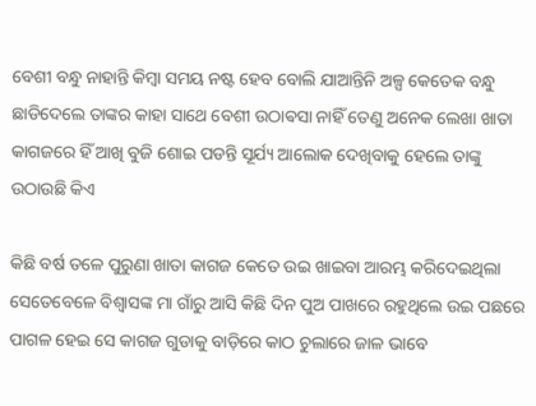ବେଶୀ ବନ୍ଧୁ ନାହାନ୍ତି କିମ୍ବା ସମୟ ନଷ୍ଟ ହେବ ବୋଲି ଯାଆନ୍ତିନି ଅଳ୍ପ କେତେକ ବନ୍ଧୁ ଛାଡିଦେଲେ ତାଙ୍କର କାହା ସାଥେ ବେଶୀ ଉଠାଵସା ନାହିଁ ତେଣୁ ଅନେକ ଲେଖା ଖାତା କାଗଜରେ ହିଁ ଆଖି ବୁଜି ଶୋଇ ପଡନ୍ତି ସୂର୍ଯ୍ୟ ଆଲୋକ ଦେଖିବାକୁ ହେଲେ ତାଙ୍କୁ ଉଠାଉଛି କିଏ

କିଛି ବର୍ଷ ତଳେ ପୁରୁଣା ଖାତା କାଗଜ କେତେ ଉଇ ଖାଇବା ଆରମ୍ଭ କରିଦେଇଥିଲା ସେତେବେଳେ ବିଶ୍ଵାସଙ୍କ ମା ଗାଁରୁ ଆସି କିଛି ଦିନ ପୁଅ ପାଖରେ ରହୁଥିଲେ ଉଇ ପଛରେ ପାଗଳ ହେଇ ସେ କାଗଜ ଗୁଡାକୁ ବାଡ଼ିରେ କାଠ ଚୁଲାରେ ଜାଳ ଭାବେ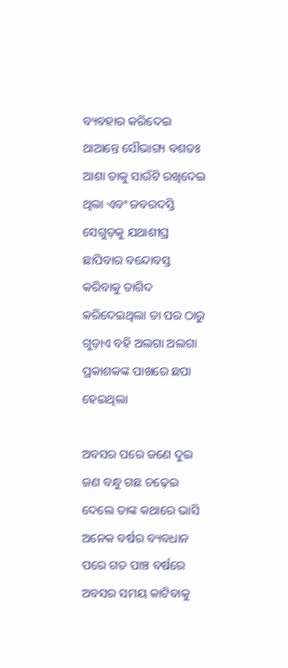ବ୍ୟବହାର କରିଦେଇ ଥାଆନ୍ତେ ସୌଭାଗ୍ୟ ବଶତଃ ଆଶା ତାକୁ ସାଉଁଟି ରଖିଦେଇ ଥିଲା ଏବଂ ଜବରଦସ୍ତି ସେଗୁଡ଼କୁ ଯଥାଶୀଘ୍ର ଛାପିବାର ବନ୍ଦୋବସ୍ତ କରିବାକୁ ତାଗିଦ କରିଦେଇଥିଲା ତା ପର ଠାରୁ ଗୁଡ଼ାଏ ବହି ଅଲଗା ଅଲଗା ପ୍ରକାଶକଙ୍କ ପାଖରେ ଛପା ହେଇଥିଲା

ଅବସର ପରେ ଜଣେ ଦୁଇ ଜଣ ବନ୍ଧୁ ଗଛ ଚଢ଼େଇ ଦେଲେ ତାଙ୍କ କଥାରେ ଭାସି ଅନେକ ବର୍ଷର ବ୍ୟବଧାନ ପରେ ଗତ ପାଞ୍ଚ ବର୍ଷରେ ଅବସର ସମୟ କାଟିବାକୁ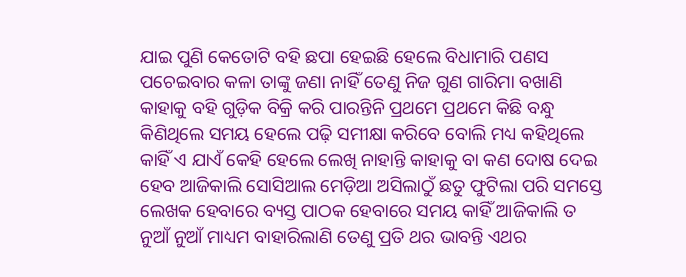ଯାଇ ପୁଣି କେତୋଟି ବହି ଛପା ହେଇଛି ହେଲେ ବିଧାମାରି ପଣସ ପଚେଇବାର କଳା ତାଙ୍କୁ ଜଣା ନାହିଁ ତେଣୁ ନିଜ ଗୁଣ ଗାରିମା ବଖାଣି କାହାକୁ ବହି ଗୁଡ଼ିକ ବିକ୍ରି କରି ପାରନ୍ତିନି ପ୍ରଥମେ ପ୍ରଥମେ କିଛି ବନ୍ଧୁ କିଣିଥିଲେ ସମୟ ହେଲେ ପଢ଼ି ସମୀକ୍ଷା କରିବେ ବୋଲି ମଧ୍ୟ କହିଥିଲେ କାହିଁ ଏ ଯାଏଁ କେହି ହେଲେ ଲେଖି ନାହାନ୍ତି କାହାକୁ ବା କଣ ଦୋଷ ଦେଇ ହେବ ଆଜିକାଲି ସୋସିଆଲ ମେଡ଼ିଆ ଅସିଲାଠୁଁ ଛତୁ ଫୁଟିଲା ପରି ସମସ୍ତେ ଲେଖକ ହେବାରେ ବ୍ୟସ୍ତ ପାଠକ ହେବାରେ ସମୟ କାହିଁ ଆଜିକାଲି ତ ନୁଆଁ ନୁଆଁ ମାଧ୍ୟମ ବାହାରିଲାଣି ତେଣୁ ପ୍ରତି ଥର ଭାବନ୍ତି ଏଥର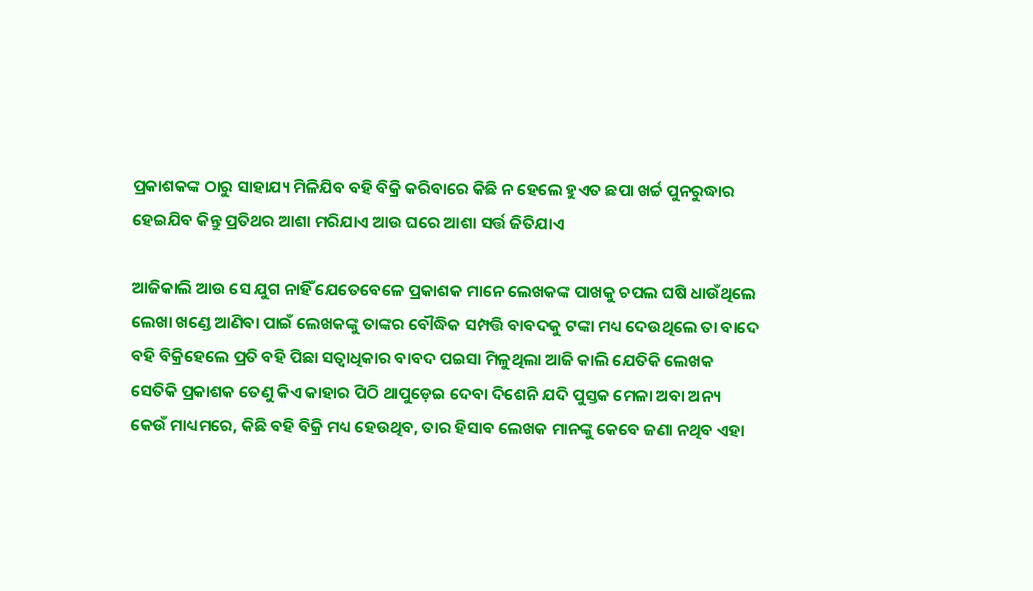ପ୍ରକାଶକଙ୍କ ଠାରୁ ସାହାଯ୍ୟ ମିଳିଯିବ ବହି ବିକ୍ରି କରିବାରେ କିଛି ନ ହେଲେ ହୁଏତ ଛପା ଖର୍ଚ୍ଚ ପୁନରୁଦ୍ଧାର ହେଇଯିବ କିନ୍ତୁ ପ୍ରତିଥର ଆଶା ମରିଯାଏ ଆଉ ଘରେ ଆଶା ସର୍ତ୍ତ ଜିତିଯାଏ

ଆଜିକାଲି ଆଉ ସେ ଯୁଗ ନାହିଁ ଯେତେବେଳେ ପ୍ରକାଶକ ମାନେ ଲେଖକଙ୍କ ପାଖକୁ ଚପଲ ଘଷି ଧାଉଁଥିଲେ ଲେଖା ଖଣ୍ଡେ ଆଣିବା ପାଇଁ ଲେଖକଙ୍କୁ ତାଙ୍କର ବୌଦ୍ଧିକ ସମ୍ପତ୍ତି ବାବଦକୁ ଟଙ୍କା ମଧ୍ୟ ଦେଉଥିଲେ ତା ବାଦେ ବହି ବିକ୍ରିହେଲେ ପ୍ରତି ବହି ପିଛା ସତ୍ଵାଧିକାର ବାବଦ ପଇସା ମିଳୁଥିଲା ଆଜି କାଲି ଯେତିକି ଲେଖକ ସେତିକି ପ୍ରକାଶକ ତେଣୁ କିଏ କାହାର ପିଠି ଥାପୁଡ଼େଇ ଦେବା ଦିଶେନି ଯଦି ପୁସ୍ତକ ମେଳା ଅବା ଅନ୍ୟ କେଉଁ ମାଧ୍ୟମରେ, କିଛି ବହି ବିକ୍ରି ମଧ୍ୟ ହେଉଥିବ, ତାର ହିସାବ ଲେଖକ ମାନଙ୍କୁ କେବେ ଜଣା ନଥିବ ଏହା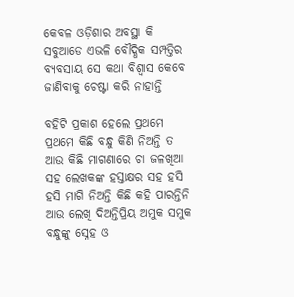କେବଳ ଓଡ଼ିଶାର ଅବସ୍ଥା କି ସବୁଆଡେ ଏଭଳି ବୌଦ୍ଧିକ ସମ୍ପତ୍ତିର ବ୍ୟବସାୟ ସେ କଥା ବିଶ୍ୱାସ କେବେ ଜାଣିବାକୁ ଚେଷ୍ଟା କରି ନାହାନ୍ତି

ବହିଟି ପ୍ରକାଶ ହେଲେ ପ୍ରଥମେ ପ୍ରଥମେ କିଛି ବନ୍ଧୁ କିଣି ନିଅନ୍ତି ତ ଆଉ କିଛି ମାଗଣାରେ ଚା ଜଳଖିଆ ସହ ଲେଖକଙ୍କ ହସ୍ତାକ୍ଷର ସହ ହସି ହସି ମାଗି ନିଅନ୍ତି କିଛି କହି ପାରନ୍ତିନି ଆଉ ଲେଖି ଦିଅନ୍ତିପ୍ରିୟ ଅମୁକ ସମୁକ ବନ୍ଧୁଙ୍କୁ ସ୍ନେହ ଓ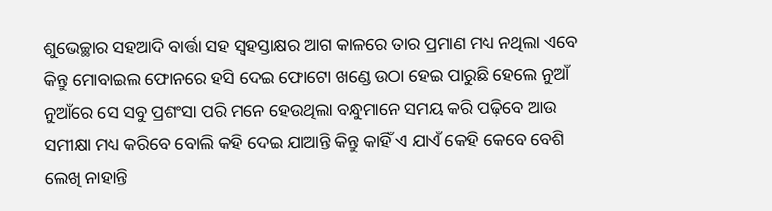ଶୁଭେଚ୍ଛାର ସହଆଦି ବାର୍ତ୍ତା ସହ ସ୍ଵହସ୍ତାକ୍ଷର ଆଗ କାଳରେ ତାର ପ୍ରମାଣ ମଧ୍ୟ ନଥିଲା ଏବେ କିନ୍ତୁ ମୋବାଇଲ ଫୋନରେ ହସି ଦେଇ ଫୋଟୋ ଖଣ୍ଡେ ଉଠା ହେଇ ପାରୁଛି ହେଲେ ନୁଆଁ ନୁଆଁରେ ସେ ସବୁ ପ୍ରଶଂସା ପରି ମନେ ହେଉଥିଲା ବନ୍ଧୁମାନେ ସମୟ କରି ପଢ଼ିବେ ଆଉ ସମୀକ୍ଷା ମଧ୍ୟ କରିବେ ବୋଲି କହି ଦେଇ ଯାଆନ୍ତି କିନ୍ତୁ କାହିଁ ଏ ଯାଏଁ କେହି କେବେ ବେଶି ଲେଖି ନାହାନ୍ତି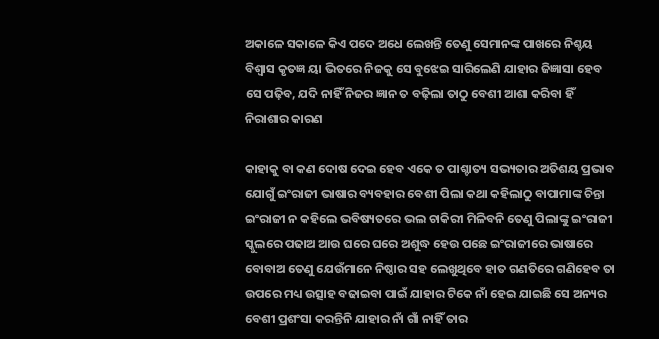ଅକାଳେ ସକାଳେ କିଏ ପଦେ ଅଧେ ଲେଖନ୍ତି ତେଣୁ ସେମାନଙ୍କ ପାଖରେ ନିଶ୍ଚୟ ବିଶ୍ୱାସ କୃତଜ୍ଞ ୟା ଭିତରେ ନିଜକୁ ସେ ବୁଝେଇ ସାରିଲେଣି ଯାହାର ଜିଜ୍ଞାସା ହେବ ସେ ପଢ଼ିବ, ଯଦି ନାହିଁ ନିଜର ଜ୍ଞାନ ତ ବଢ଼ିଲା ତାଠୁ ବେଶୀ ଆଶା କରିବା ହିଁ ନିରାଶାର କାରଣ

କାହାକୁ ବା କଣ ଦୋଷ ଦେଇ ହେବ ଏକେ ତ ପାଶ୍ଚାତ୍ୟ ସଭ୍ୟତାର ଅତିଶୟ ପ୍ରଭାବ ଯୋଗୁଁ ଇଂରାଜୀ ଭାଷାର ବ୍ୟବହାର ବେଶୀ ପିଲା କଥା କହିଲାଠୁ ବାପାମାଙ୍କ ଚିନ୍ତା ଇଂରାଜୀ ନ କହିଲେ ଭବିଷ୍ୟତରେ ଭଲ ଚାକିରୀ ମିଳିବନି ତେଣୁ ପିଲାଙ୍କୁ ଇଂରାଜୀ ସ୍କୁଲରେ ପଢାଅ ଆଉ ଘରେ ଘରେ ଅଶୁଦ୍ଧ ହେଉ ପଛେ ଇଂରାଜୀରେ ଭାଷାରେ ବୋବାଅ ତେଣୁ ଯେଉଁମାନେ ନିଷ୍ଠାର ସହ ଲେଖୁଥିବେ ହାତ ଗଣତିରେ ଗଣିହେବ ତା ଉପରେ ମଧ୍ୟ ଉତ୍ସାହ ବଢାଇବା ପାଇଁ ଯାହାର ଟିକେ ନାଁ ହେଇ ଯାଇଛି ସେ ଅନ୍ୟର ବେଶୀ ପ୍ରଶଂସା କରନ୍ତିନି ଯାହାର ନାଁ ଗାଁ ନାହିଁ ତାର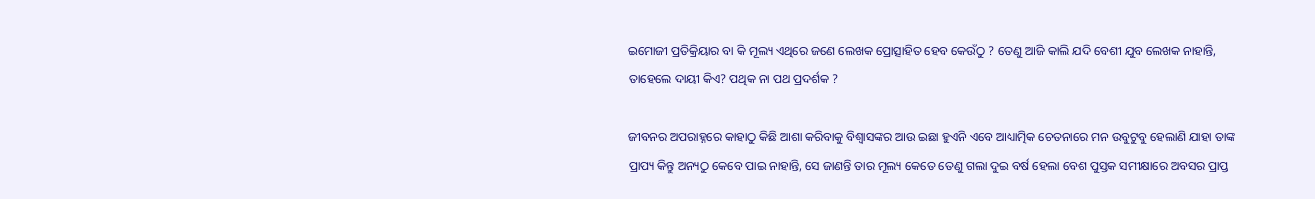ଇମୋଜୀ ପ୍ରତିକ୍ରିୟାର ବା କି ମୂଲ୍ୟ ଏଥିରେ ଜଣେ ଲେଖକ ପ୍ରୋତ୍ସାହିତ ହେବ କେଉଁଠୁ ? ତେଣୁ ଆଜି କାଲି ଯଦି ବେଶୀ ଯୁବ ଲେଖକ ନାହାନ୍ତି, ତାହେଲେ ଦାୟୀ କିଏ? ପଥିକ ନା ପଥ ପ୍ରଦର୍ଶକ ?

ଜୀବନର ଅପରାହ୍ନରେ କାହାଠୁ କିଛି ଆଶା କରିବାକୁ ବିଶ୍ଵାସଙ୍କର ଆଉ ଇଛା ହୁଏନି ଏବେ ଆଧ୍ୟାତ୍ମିକ ଚେତନାରେ ମନ ଉବୁଟୁବୁ ହେଲାଣି ଯାହା ତାଙ୍କ ପ୍ରାପ୍ୟ କିନ୍ତୁ ଅନ୍ୟଠୁ କେବେ ପାଇ ନାହାନ୍ତି, ସେ ଜାଣନ୍ତି ତାର ମୂଲ୍ୟ କେତେ ତେଣୁ ଗଲା ଦୁଇ ବର୍ଷ ହେଲା ବେଶ ପୁସ୍ତକ ସମୀକ୍ଷାରେ ଅବସର ପ୍ରାପ୍ତ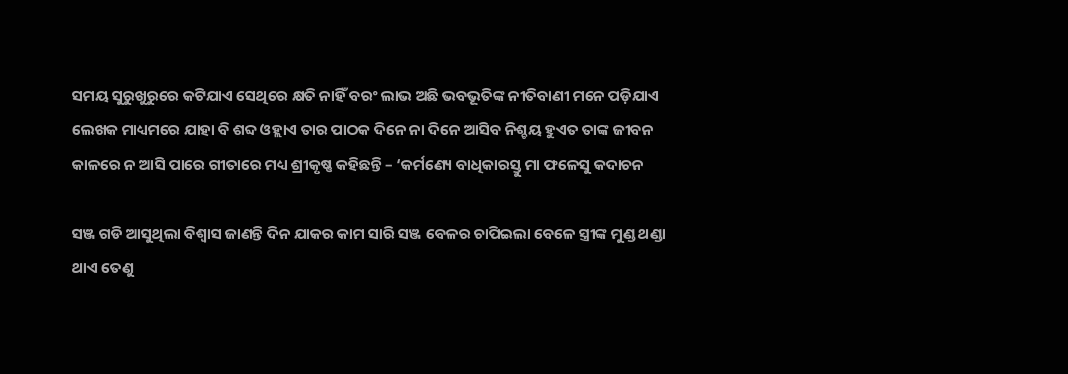ସମୟ ସୁରୁଖୁରୁରେ କଟିଯାଏ ସେଥିରେ କ୍ଷତି ନାହିଁ ବରଂ ଲାଭ ଅଛି ଭବଭୂତିଙ୍କ ନୀତିବାଣୀ ମନେ ପଡ଼ିଯାଏ ଲେଖକ ମାଧ୍ୟମରେ ଯାହା ବି ଶବ୍ଦ ଓହ୍ଲାଏ ତାର ପାଠକ ଦିନେ ନା ଦିନେ ଆସିବ ନିଶ୍ଚୟ ହୁଏତ ତାଙ୍କ ଜୀବନ କାଳରେ ନ ଆସି ପାରେ ଗୀତାରେ ମଧ୍ୟ ଶ୍ରୀକୃଷ୍ଣ କହିଛନ୍ତି – ‘କର୍ମଣ୍ୟେ ବାଧିକାରସ୍ତୁ ମା ଫଳେସୁ କଦାଚନ

ସଞ୍ଜ ଗଡି ଆସୁଥିଲା ବିଶ୍ୱାସ ଜାଣନ୍ତି ଦିନ ଯାକର କାମ ସାରି ସଞ୍ଜ ବେଳର ଚାପିଇଲା ବେଳେ ସ୍ତ୍ରୀଙ୍କ ମୁଣ୍ଡ ଥଣ୍ଡା ଥାଏ ତେଣୁ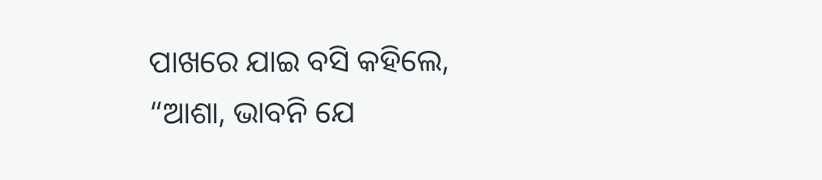ପାଖରେ ଯାଇ ବସି କହିଲେ, “ଆଶା, ଭାବନି ଯେ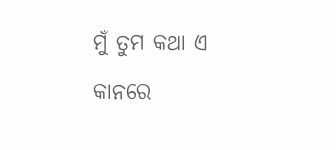ମୁଁ ତୁମ କଥା ଏ କାନରେ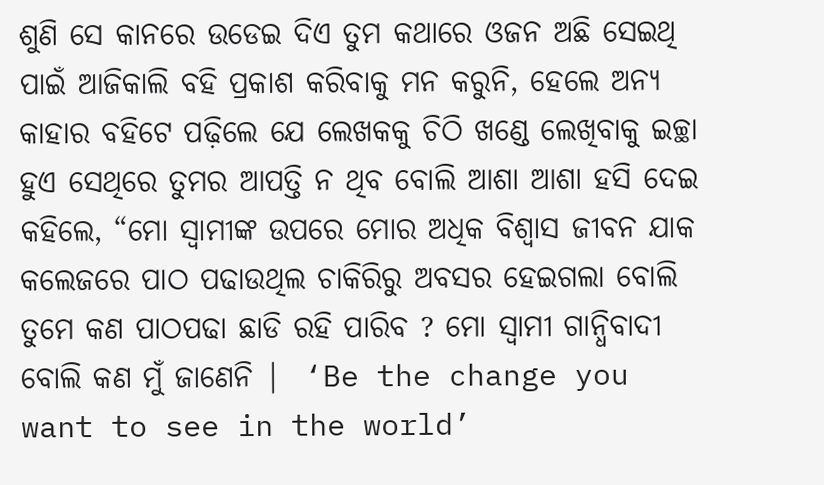ଶୁଣି ସେ କାନରେ ଉଡେଇ ଦିଏ ତୁମ କଥାରେ ଓଜନ ଅଛି ସେଇଥି ପାଇଁ ଆଜିକାଲି ବହି ପ୍ରକାଶ କରିବାକୁ ମନ କରୁନି, ହେଲେ ଅନ୍ୟ କାହାର ବହିଟେ ପଢ଼ିଲେ ଯେ ଲେଖକକୁ ଚିଠି ଖଣ୍ଡେ ଲେଖିବାକୁ ଇଚ୍ଛା ହୁଏ ସେଥିରେ ତୁମର ଆପତ୍ତି ନ ଥିବ ବୋଲି ଆଶା ଆଶା ହସି ଦେଇ କହିଲେ, “ମୋ ସ୍ୱାମୀଙ୍କ ଉପରେ ମୋର ଅଧିକ ବିଶ୍ୱାସ ଜୀବନ ଯାକ କଲେଜରେ ପାଠ ପଢାଉଥିଲ ଚାକିରିରୁ ଅବସର ହେଇଗଲା ବୋଲି ତୁମେ କଣ ପାଠପଢା ଛାଡି ରହି ପାରିବ ? ମୋ ସ୍ୱାମୀ ଗାନ୍ଧିବାଦୀ ବୋଲି କଣ ମୁଁ ଜାଣେନି |  ‘Be the change you want to see in the world’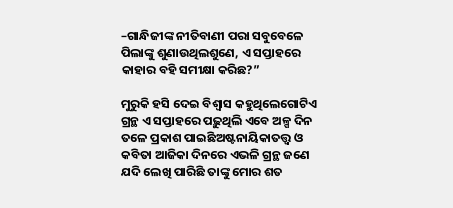–ଗାନ୍ଧିଜୀଙ୍କ ନୀତିବାଣୀ ପରା ସବୁବେଳେ ପିଲାଙ୍କୁ ଶୁଣାଉଥିଲଶୁଣେ, ଏ ସପ୍ତାହରେ କାହାର ବହି ସମୀକ୍ଷା କରିଛ?”

ମୁରୁକି ହସି ଦେଇ ବିଶ୍ୱାସ କହୁଥିଲେଗୋଟିଏ ଗ୍ରନ୍ଥ ଏ ସପ୍ତାହରେ ପଢ଼ୁଥିଲି ଏବେ ଅଳ୍ପ ଦିନ ତଳେ ପ୍ରକାଶ ପାଇଛିଅଷ୍ଟନାୟିକାତତ୍ତ୍ୱ ଓ କବିତା ଆଜିକା ଦିନରେ ଏଭଳି ଗ୍ରନ୍ଥ ଜଣେ ଯଦି ଲେଖି ପାରିଛି ତାଙ୍କୁ ମୋର ଶତ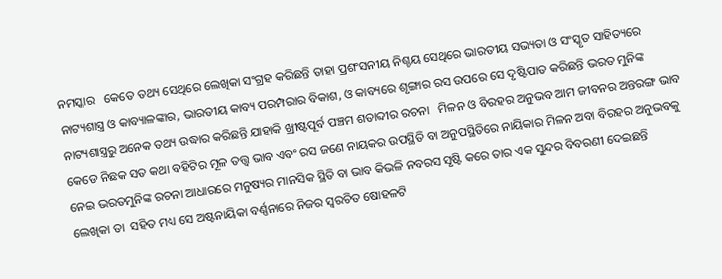ନମସ୍କାର   କେତେ ତଥ୍ୟ ସେଥିରେ ଲେଖିକା ସଂଗ୍ରହ କରିଛନ୍ତି ତାହା ପ୍ରଶଂସନୀୟ ନିଶ୍ଚୟ ସେଥିରେ ଭାରତୀୟ ସଭ୍ୟତା ଓ ସଂସ୍କୃତ ସାହିତ୍ୟରେ ନାଟ୍ୟଶାସ୍ତ୍ର ଓ କାବ୍ୟାଳଙ୍କାର, ଭାରତୀୟ କାବ୍ୟ ପରମ୍ପରାର ବିକାଶ, ଓ କାବ୍ୟରେ ଶୃଙ୍ଗାର ରସ ଉପରେ ସେ ଦୃଷ୍ଟିପାତ କରିଛନ୍ତି ଭରତ ମୁନିଙ୍କ ନାଟ୍ୟଶାସ୍ତ୍ରରୁ ଅନେକ ତଥ୍ୟ ଉଦ୍ଧାର କରିଛନ୍ତି ଯାହାକି ଖ୍ରୀଷ୍ଟପୂର୍ବ ପଞ୍ଚମ ଶତାବ୍ଦୀର ରଚନା   ମିଳନ ଓ ବିରହର ଅନୁଭବ ଆମ ଜୀବନର ଅନ୍ତରଙ୍ଗ ଭାବ କେଡେ ନିଛକ ସତ କଥା ବହିଟିର ମୂଳ ତତ୍ତ୍ୱ ଭାବ ଏବଂ ରସ ଜଣେ ନାୟକର ଉପସ୍ଥିତି ବା ଅନୁପସ୍ଥିତିରେ ନାୟିକାର ମିଳନ ଅବା ବିରହର ଅନୁଭବକୁ ନେଇ ଭରତମୁନିଙ୍କ ରଚନା ଆଧାରରେ ମନୁଷ୍ୟର ମାନସିକ ସ୍ଥିତି ବା ଭାବ କିଭଳି ନବରସ ସୃଷ୍ଟି କରେ ତାର ଏକ ସୁନ୍ଦର ବିବରଣୀ ଦେଇଛନ୍ତି ଲେଖିକା ତା  ସହିତ ମଧ୍ୟ ସେ ଅଷ୍ଟନାୟିକା ବର୍ଣ୍ଣନାରେ ନିଜର ସ୍ଵରଚିତ ଷୋହଳଟି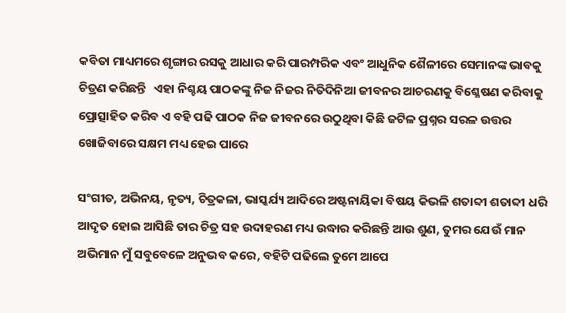କବିତା ମାଧ୍ୟମରେ ଶୃଙ୍ଗାର ରସକୁ ଆଧାର କରି ପାରମ୍ପରିକ ଏବଂ ଆଧୁନିକ ଶୈଳୀରେ ସେମାନଙ୍କ ଭାବକୁ ଚିତ୍ରଣ କରିଛନ୍ତି   ଏହା ନିଶ୍ଚୟ ପାଠକଙ୍କୁ ନିଜ ନିଜର ନିତିଦିନିଆ ଜୀବନର ଆଚରଣକୁ ବିଶ୍ଳେଷଣ କରିବାକୁ ପ୍ରୋତ୍ସାହିତ କରିବ ଏ ବହି ପଢି ପାଠକ ନିଜ ଜୀବନରେ ଉଠୁଥିବା କିଛି ଜଟିଳ ପ୍ରଶ୍ନର ସରଳ ଉତ୍ତର ଖୋଜିବାରେ ସକ୍ଷମ ମଧ୍ୟ ହେଇ ପାରେ

ସଂଗୀତ, ଅଭିନୟ, ନୃତ୍ୟ, ଚିତ୍ରକଳା, ଭାସ୍କର୍ଯ୍ୟ ଆଦିରେ ଅଷ୍ଟନାୟିକା ବିଷୟ କିଭଳି ଶତାବ୍ଦୀ ଶତାବ୍ଦୀ ଧରି ଆଦୃତ ହୋଇ ଆସିଛି ତାର ଚିତ୍ର ସହ ଉଦାହରଣ ମଧ୍ୟ ଉଦ୍ଧାର କରିଛନ୍ତି ଆଉ ଶୁଣ, ତୁମର ଯେଉଁ ମାନ ଅଭିମାନ ମୁଁ ସବୁବେଳେ ଅନୁଭବ କରେ, ବହିଟି ପଢିଲେ ତୁମେ ଆପେ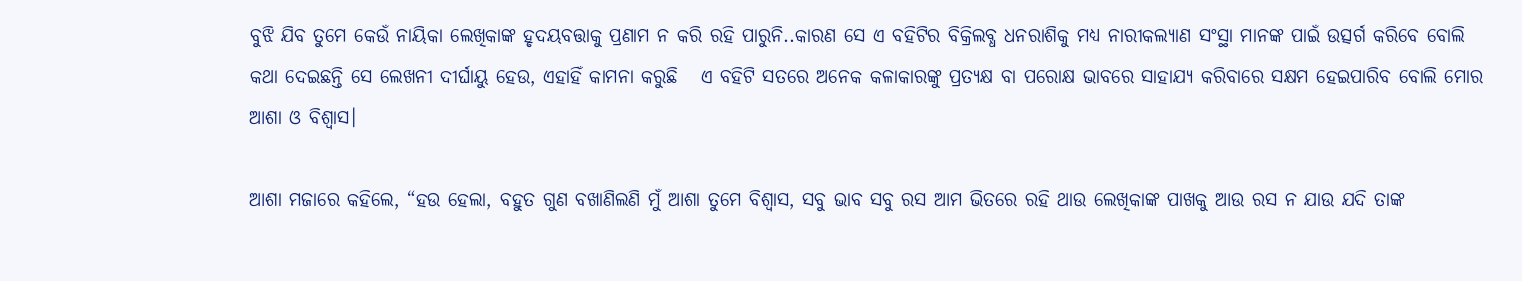ବୁଝି ଯିବ ତୁମେ କେଉଁ ନାୟିକା ଲେଖିକାଙ୍କ ହୃଦୟବତ୍ତାକୁ ପ୍ରଣାମ ନ କରି ରହି ପାରୁନି..କାରଣ ସେ ଏ ବହିଟିର ବିକ୍ରିଲବ୍ଧ ଧନରାଶିକୁ ମଧ୍ୟ ନାରୀକଲ୍ୟାଣ ସଂସ୍ଥା ମାନଙ୍କ ପାଇଁ ଉତ୍ସର୍ଗ କରିବେ ବୋଲି କଥା ଦେଇଛନ୍ତି ସେ ଲେଖନୀ ଦୀର୍ଘାୟୁ ହେଉ, ଏହାହିଁ କାମନା କରୁଛି   ଏ ବହିଟି ସତରେ ଅନେକ କଳାକାରଙ୍କୁ ପ୍ରତ୍ୟକ୍ଷ ବା ପରୋକ୍ଷ ଭାବରେ ସାହାଯ୍ୟ କରିବାରେ ସକ୍ଷମ ହେଇପାରିବ ବୋଲି ମୋର ଆଶା ଓ ବିଶ୍ୱାସ।

ଆଶା ମଜାରେ କହିଲେ, “ହଉ ହେଲା, ବହୁତ ଗୁଣ ବଖାଣିଲଣି ମୁଁ ଆଶା ତୁମେ ବିଶ୍ୱାସ, ସବୁ ଭାବ ସବୁ ରସ ଆମ ଭିତରେ ରହି ଥାଉ ଲେଖିକାଙ୍କ ପାଖକୁ ଆଉ ରସ ନ ଯାଉ ଯଦି ତାଙ୍କ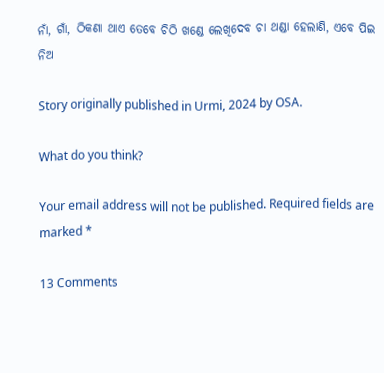ନାଁ, ଗାଁ, ଠିକଣା ଥାଏ ତେବେ ଚିଠି ଖଣ୍ଡେ ଲେଖିଦେବ ଚା ଥଣ୍ଡା ହେଲାଣି, ଏବେ ପିଇ ନିଅ

Story originally published in Urmi, 2024 by OSA.

What do you think?

Your email address will not be published. Required fields are marked *

13 Comments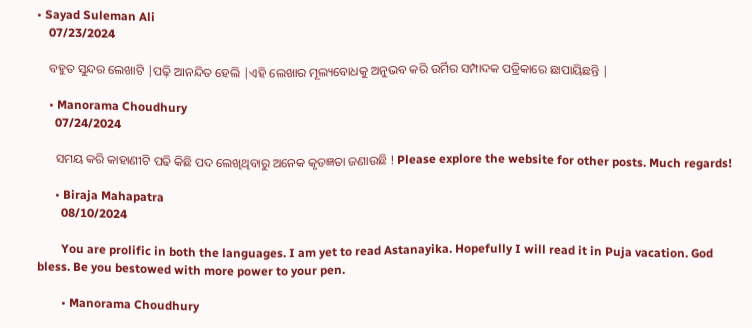• Sayad Suleman Ali
    07/23/2024

    ବହୁତ ସୁନ୍ଦର ଲେଖାଟି |ପଢ଼ି ଆନନ୍ଦିତ ହେଲି |ଏହି ଲେଖାର ମୂଲ୍ୟବୋଧକୁ ଅନୁଭବ କରି ଉର୍ମିର ସମ୍ପାଦକ ପତ୍ରିକାରେ ଛାପାୟିଛନ୍ତି |

    • Manorama Choudhury
      07/24/2024

      ସମୟ କରି କାହାଣୀଟି ପଢି କିଛି ପଦ ଲେଖିଥିବାରୁ ଅନେକ କୃତଜ୍ଞତା ଜଣାଉଛି ! Please explore the website for other posts. Much regards!

      • Biraja Mahapatra
        08/10/2024

        You are prolific in both the languages. I am yet to read Astanayika. Hopefully I will read it in Puja vacation. God bless. Be you bestowed with more power to your pen.

        • Manorama Choudhury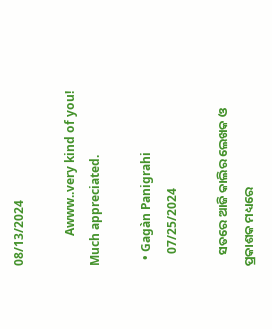08/13/2024

          Awww..very kind of you! Much appreciated.

  • Gagàn Panigrahi
    07/25/2024

    ସତରେ ଆଜି କାଲିର ଲେଖକ ଓ ପ୍ରକାଶକ ମଧ୍ୟରେ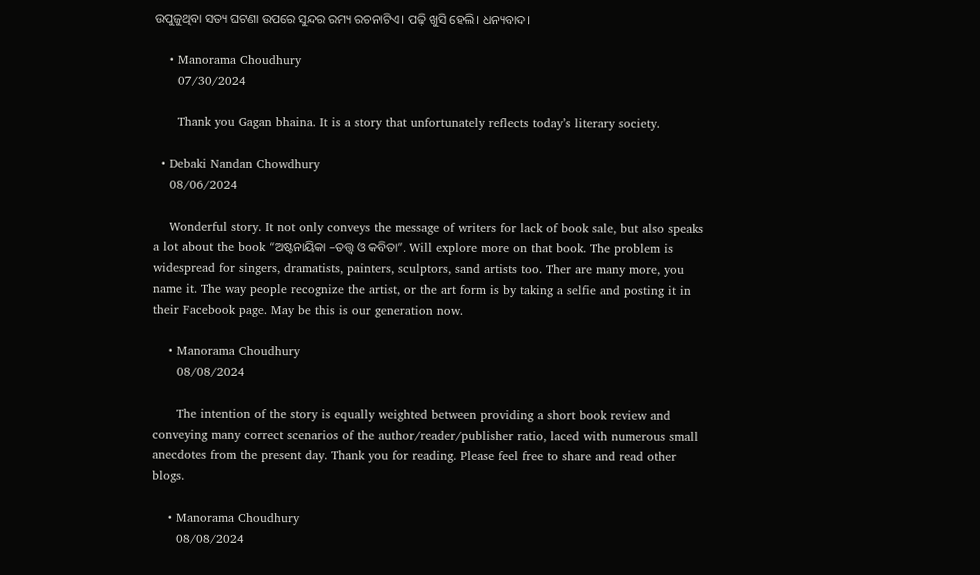ଉପୁଜୁଥିବା ସତ୍ୟ ଘଟଣା ଉପରେ ସୁନ୍ଦର ରମ୍ୟ ରଚନାଟିଏ। ପଢ଼ି ଖୁସି ହେଲି। ଧନ୍ୟବାଦ।

    • Manorama Choudhury
      07/30/2024

      Thank you Gagan bhaina. It is a story that unfortunately reflects today’s literary society.

  • Debaki Nandan Chowdhury
    08/06/2024

    Wonderful story. It not only conveys the message of writers for lack of book sale, but also speaks a lot about the book “ଅଷ୍ଟନାୟିକା –ତତ୍ତ୍ୱ ଓ କବିତା”. Will explore more on that book. The problem is widespread for singers, dramatists, painters, sculptors, sand artists too. Ther are many more, you name it. The way people recognize the artist, or the art form is by taking a selfie and posting it in their Facebook page. May be this is our generation now.

    • Manorama Choudhury
      08/08/2024

      The intention of the story is equally weighted between providing a short book review and conveying many correct scenarios of the author/reader/publisher ratio, laced with numerous small anecdotes from the present day. Thank you for reading. Please feel free to share and read other blogs.

    • Manorama Choudhury
      08/08/2024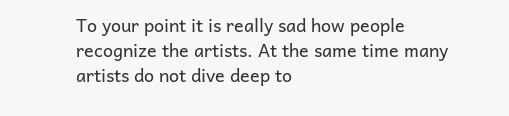To your point it is really sad how people recognize the artists. At the same time many artists do not dive deep to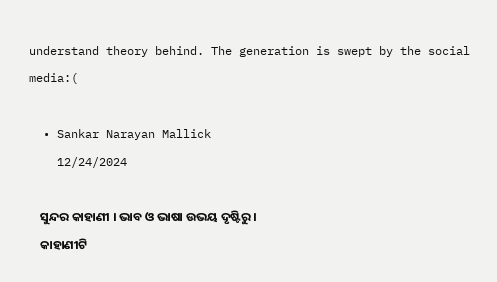understand theory behind. The generation is swept by the social media:(

  • Sankar Narayan Mallick
    12/24/2024

    ସୁନ୍ଦର କାହାଣୀ । ଭାବ ଓ ଭାଷା ଉଭୟ ଦୃଷ୍ଟିରୁ।
    କାହାଣୀଟି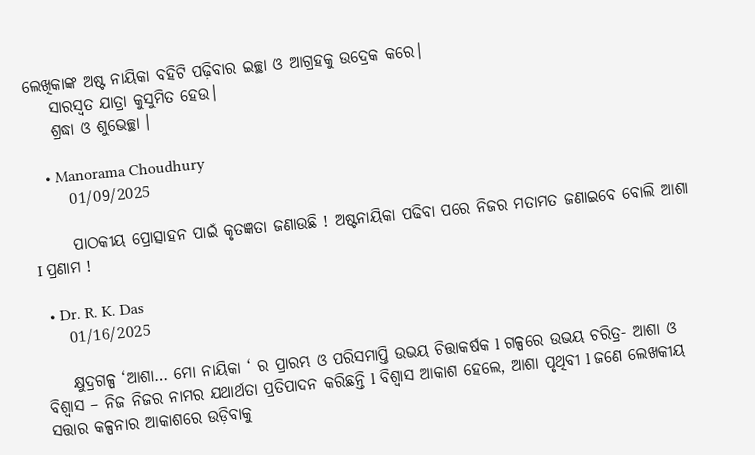ଲେଖିକାଙ୍କ ଅଷ୍ଟ ନାୟିକା ବହିଟି ପଢ଼ିବାର ଇଚ୍ଛା ଓ ଆଗ୍ରହକୁ ଉଦ୍ରେକ କରେ।
    ସାରସ୍ବତ ଯାତ୍ରା କୁସୁମିତ ହେଉ।
    ଶ୍ରଦ୍ଧା ଓ ଶୁଭେଚ୍ଛା ।

    • Manorama Choudhury
      01/09/2025

      ପାଠକୀୟ ପ୍ରୋତ୍ସାହନ ପାଇଁ କୃତଜ୍ଞତା ଜଣାଉଛି ! ଅଷ୍ଟନାୟିକା ପଢିବା ପରେ ନିଜର ମତାମତ ଜଣାଇବେ ବୋଲି ଆଶା I ପ୍ରଣାମ !

  • Dr. R. K. Das
    01/16/2025

    କ୍ଷୁଦ୍ରଗଳ୍ପ ‘ଆଶା… ମୋ ନାୟିକା ‘ ର ପ୍ରାରମ୍ଭ ଓ ପରିସମାପ୍ତି ଉଭୟ ଚିତ୍ତାକର୍ଷକ l ଗଳ୍ପରେ ଉଭୟ ଚରିତ୍ର- ଆଶା ଓ ବିଶ୍ୱାସ – ନିଜ ନିଜର ନାମର ଯଥାର୍ଥତା ପ୍ରତିପାଦନ କରିଛନ୍ତି l ବିଶ୍ୱାସ ଆକାଶ ହେଲେ, ଆଶା ପୃଥିବୀ l ଜଣେ ଲେଖକୀୟ ସତ୍ତାର କଳ୍ପନାର ଆକାଶରେ ଉଡ଼ିବାକୁ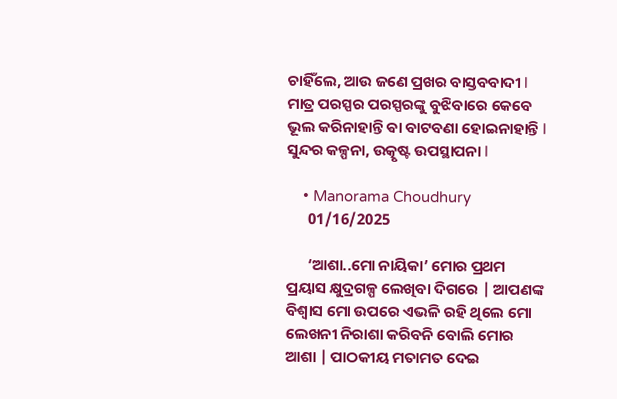ଚାହିଁଲେ, ଆଉ ଜଣେ ପ୍ରଖର ବାସ୍ତବବାଦୀ l ମାତ୍ର ପରସ୍ପର ପରସ୍ପରଙ୍କୁ ବୁଝିବାରେ କେବେ ଭୂଲ କରିନାହାନ୍ତି ଵା ବାଟବଣା ହୋଇନାହାନ୍ତି l ସୁନ୍ଦର କଳ୍ପନା, ଉତ୍କୃଷ୍ଟ ଉପସ୍ଥାପନା l

    • Manorama Choudhury
      01/16/2025

      ‘ଆଶା..ମୋ ନାୟିକା’ ମୋର ପ୍ରଥମ ପ୍ରୟାସ କ୍ଷୁଦ୍ରଗଳ୍ପ ଲେଖିବା ଦିଗରେ | ଆପଣଙ୍କ ବିଶ୍ୱାସ ମୋ ଉପରେ ଏଭଳି ରହି ଥିଲେ ମୋ ଲେଖନୀ ନିରାଶା କରିବନି ବୋଲି ମୋର ଆଶା | ପାଠକୀୟ ମତାମତ ଦେଇ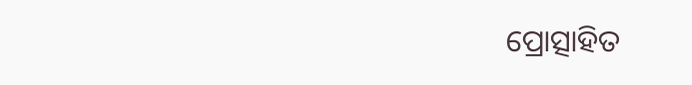ପ୍ରୋତ୍ସାହିତ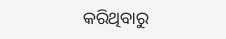କରିଥିବାରୁ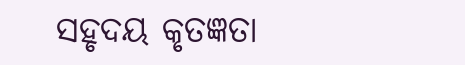ସହୃଦୟ କୃତଜ୍ଞତା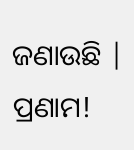ଜଣାଉଛି | ପ୍ରଣାମ!